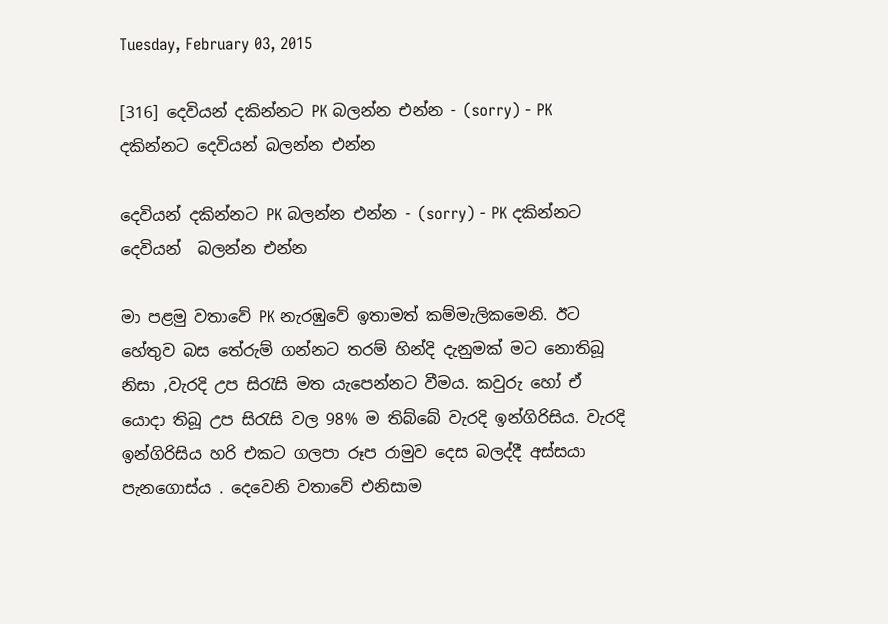Tuesday, February 03, 2015

[316] දෙවියන් දකින්නට PK බලන්න එන්න - (sorry) - PK දකින්නට දෙවියන් බලන්න එන්න

දෙවියන් දකින්නට PK බලන්න එන්න - (sorry) - PK දකින්නට දෙවියන්  බලන්න එන්න

මා පළමු වතාවේ PK නැරඹුවේ ඉතාමත් කම්මැලිකමෙනි. ඊට හේතුව බස තේරුම් ගන්නට තරම් හින්දි දැනුමක් මට නොතිබූ නිසා ,වැරදි උප සිරැසි මත යැපෙන්නට වීමය. කවුරු හෝ ඒ යොදා තිබූ උප සිරැසි වල 98% ම තිබ්බේ වැරදි ඉන්ගිරිසිය. වැරදි ඉන්ගිරිසිය හරි එකට ගලපා රූප රාමුව දෙස බලද්දී අස්සයා පැනගොස්ය . දෙවෙනි වතාවේ එනිසාම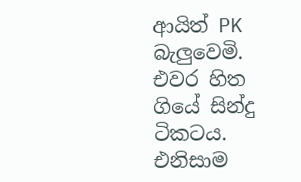ආයිත් PK බැලුවෙමි. එවර හිත ගියේ සින්දු ටිකටය. එනිසාම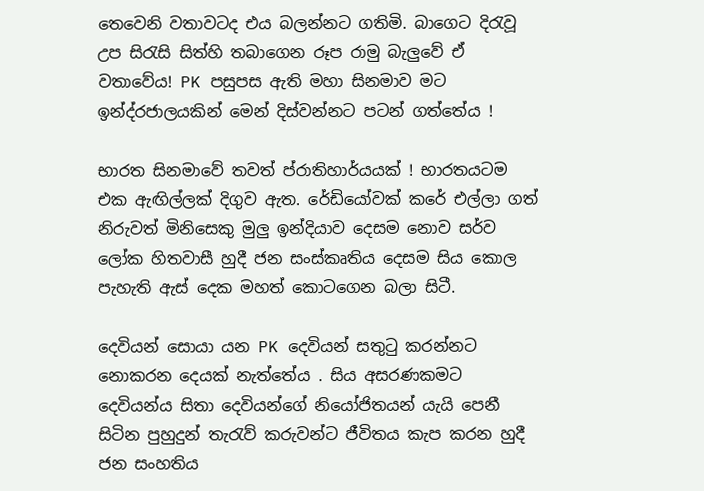තෙවෙනි වතාවටද එය බලන්නට ගතිමි. බාගෙට දිරැවූ උප සිරැසි සිත්හි තබාගෙන රූප රාමු බැලුවේ ඒ වතාවේය! PK පසුපස ඇති මහා සිනමාව මට ඉන්ද්රජාලයකින් මෙන් දිස්වන්නට පටන් ගත්තේය !

භාරත සිනමාවේ තවත් ප්රාතිහාර්යයක් ! භාරතයටම එක ඇඟිල්ලක් දිගුව ඇත. රේඩියෝවක් කරේ එල්ලා ගත් නිරුවත් මිනිසෙකු මුලු ඉන්දියාව දෙසම නොව සර්ව ලෝක හිතවාසී හුදී ජන සංස්කෘතිය දෙසම සිය කොල පැහැති ඇස් දෙක මහත් කොටගෙන බලා සිටී.

දෙවියන් සොයා යන PK දෙවියන් සතුටු කරන්නට නොකරන දෙයක් නැත්තේය . සිය අසරණකමට දෙවියන්ය සිතා දෙවියන්ගේ නියෝජිතයන් යැයි පෙනී සිටින පුහුදුන් තැරැව් කරුවන්ට ජීවිතය කැප කරන හුදී ජන සංහතිය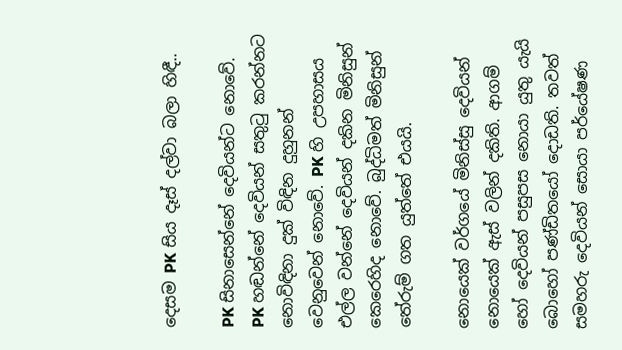දෙසම PK සිය දෑස් දල්වා බලා හිඳී..

PK සිනාසෙන්නේ දෙවියන්ට නොවේ. PK හඬන්නේ දෙවියන් සතුටු කරන්නට නොවිඳිනා දුක් විඳින දුහුනන් වෙනුවෙන් නොවේ. PK හි උපහාසය එල්ල වන්නේ දෙවියන් දකින මිනිසුන් කෙරෙහිද නොවේ. බුද්ධිමත් මිනිසුන් තේරුම් ගත යුත්තේ එයයි.

නොයෙක් වර්ගයේ මිනිස්සු දෙවියන් නොයෙක් ඇස් වලින් දකිති. ආගම් හෝ දෙවියන් පසුපස නොයා යුතු යැයි බොහෝ පණ්ඩිතයෝ දොඩති. තවත් සමහරු දෙවියන් සොයා පර්යේෂණ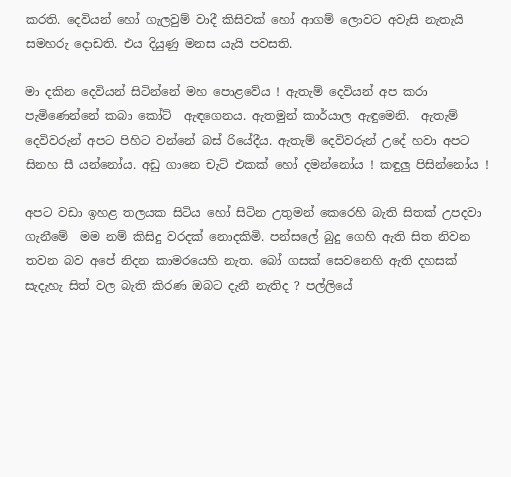කරති. දෙවියන් හෝ ගැලවුම් වාදී කිසිවක් හෝ ආගම් ලොවට අවැසි නැතැයි සමහරු දොඩති. එය දියුණු මනස යැයි පවසති.

මා දකින දෙවියන් සිටින්නේ මහ පොළවේය ! ඇතැම් දෙවියන් අප කරා පැමිණෙන්නේ කබා කෝට්  ඇඳගෙනය. ඇතමුන් කාර්යාල ඇඳුමෙනි.  ඇතැම් දෙවිවරුන් අපට පිහිට වන්නේ බස් රියේදීය. ඇතැම් දෙවිවරුන් උදේ හවා අපට සිනහ සී යන්නෝය. අඩු ගානෙ චැට් එකක් හෝ දමන්නෝය ! කඳුලු පිසින්නෝය !

අපට වඩා ඉහළ තලයක සිටිය හෝ සිටින උතුමන් කෙරෙහි බැති සිතක් උපදවා ගැනීමේ  මම නම් කිසිදු වරදක් නොදකිමි. පන්සලේ බුදු ගෙහි ඇති සිත නිවන තවන බව අපේ නිදන කාමරයෙහි නැත. බෝ ගසක් සෙවනෙහි ඇති දහසක් සැදැහැ සිත් වල බැති කිරණ ඔබට දැනී නැතිද ? පල්ලියේ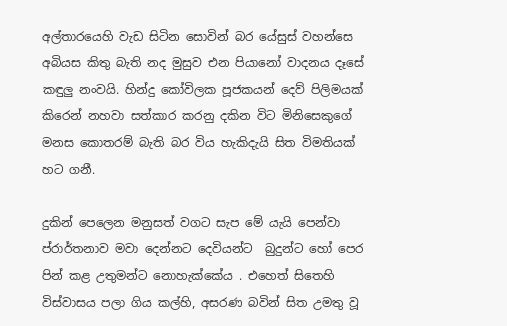අල්තාරයෙහි වැඩ සිටින සොවින් බර යේසුස් වහන්සෙ අබියස කිතු බැති නද මුසුව එන පියානෝ වාදනය දෑසේ කඳුලු නංවයි. හින්දු කෝවිලක පූජකයන් දෙව් පිලිමයක් කිරෙන් නහවා සත්කාර කරනු දකින විට මිනිසෙකුගේ මනස කොතරම් බැති බර විය හැකිදැයි සිත විමතියක් හට ගනී.

දුකින් පෙලෙන මනුසත් වගට සැප මේ යැයි පෙන්වා  ප්රාර්තනාව මවා දෙන්නට දෙවියන්ට  බුදුන්ට හෝ පෙර පින් කළ උතුමන්ට නොහැක්කේය . එහෙත් සිතෙහි විස්වාසය පලා ගිය කල්හි, අසරණ බවින් සිත උමතු වූ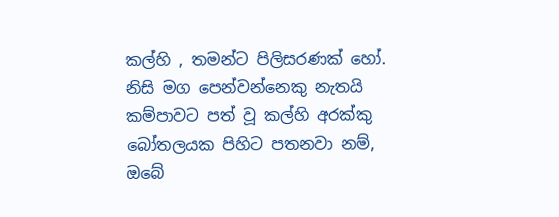කල්හි , තමන්ට පිලිසරණක් හෝ. නිසි මග පෙන්වන්නෙකු නැතයි කම්පාවට පත් වූ කල්හි අරක්කු බෝතලයක පිහිට පතනවා නම්, ඔබේ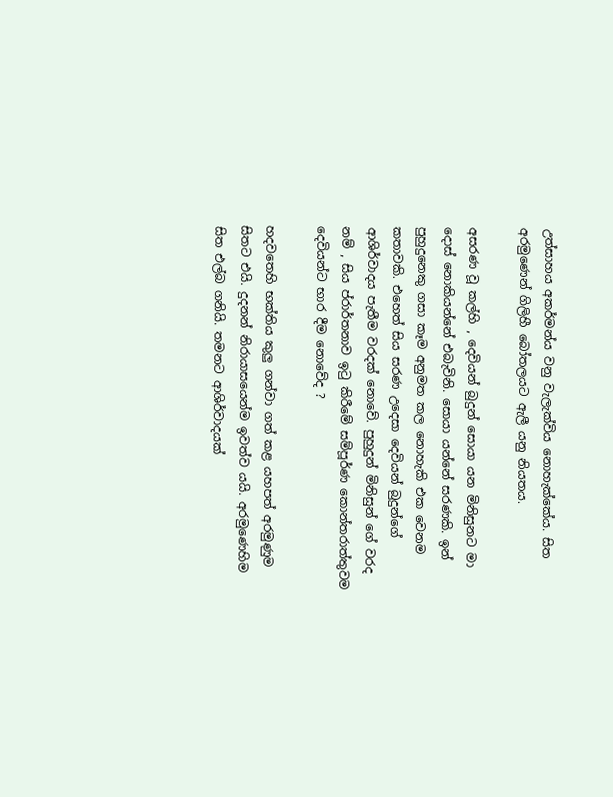උත්සාහය අකර්මන්ය වනු වැලැක්විය නොහැක්කේය. සිත අරමුණෙන් ගිලිහී බෝතලයට ඇලී යනු නියතය.

අසරණ වූ කල්හි , දෙවියන් බුදුන් සොයා යන මිනිසුනට මා දොස් නොකියන්නේ එබැවිනි. සොයා යන්නේ සරණකි. ඉන් පුහුදුනෙකු ගසා කෑම අනුමත කල නොහැකි එක වෙනම කතාවකි. එහෙත් සිය සරණ උදෙසා දෙවියන් බුදුන්ගේ ආශිර්වාදය පැතීම වරදක් නොවේ. පුහුදුන් මිනිසුන් ගේ වරද නම් , සිය ප්රාර්තනාව ඉටු කිරීමේ සම්පූර්ණ කොන්තරාත්තුවම දෙවියන්ට භාර දීම නොවේද ?

හදවතෙහි භක්තිය කුලු ගන්වා ගත් කළ යහපත් අරමුණුම සිතට එයි. දුදනන් නිරායාසයෙන්ම ඉවත්ව යයි. අරමුණෙහිම සිත එල්බ ගනියි. තමනට ආශිර්වාදයක්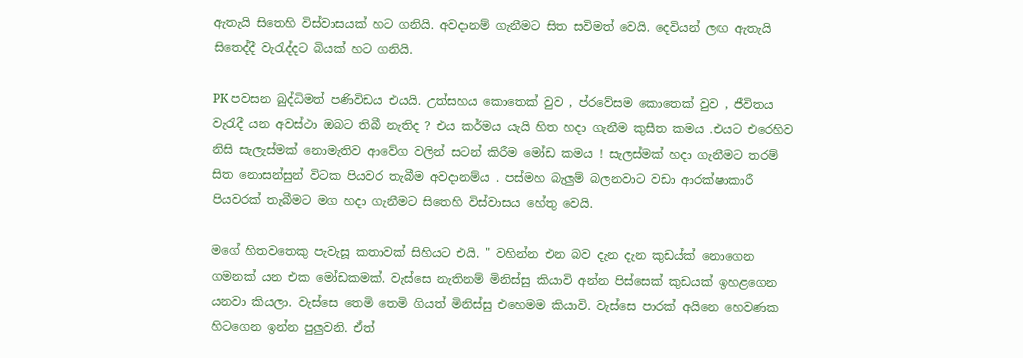ඇතැයි සිතෙහි විස්වාසයක් හට ගනියි. අවදානම් ගැනීමට සිත සවිමත් වෙයි. දෙවියන් ලඟ ඇතැයි සිතෙද්දී වැරැද්දට බියක් හට ගනියි.

PK පවසන බුද්ධිමත් පණිවිඩය එයයි. උත්සහය කොතෙක් වුව , ප්රවේසම කොතෙක් වුව , ජීවිතය වැරැදී යන අවස්ථා ඔබට තිබී නැතිද ? එය කර්මය යැයි හිත හදා ගැනීම කුසීත කමය .එයට එරෙහිව නිසි සැලැස්මක් නොමැතිව ආවේග වලින් සටන් කිරීම මෝඩ කමය ! සැලස්මක් හදා ගැනීමට තරම් සිත නොසන්සුන් විටක පියවර තැබීම අවදානම්ය . පස්මහ බැලුම් බලනවාට වඩා ආරක්ෂාකාරී පියවරක් තැබීමට මග හදා ගැනීමට සිතෙහි විස්වාසය හේතු වෙයි.

මගේ හිතවතෙකු පැවැසූ කතාවක් සිහියට එයි. " වහින්න එන බව දැන දැන කුඩය්ක් නොගෙන ගමනක් යන එක මෝඩකමක්. වැස්සෙ නැතිනම් මිනිස්සු කියාවි අන්න පිස්සෙක් කුඩයක් ඉහළගෙන යනවා කියලා. වැස්සෙ තෙමි තෙමි ගියත් මිනිස්සු එහෙමම කියාවි. වැස්සෙ පාරක් අයිනෙ හෙවණක හිටගෙන ඉන්න පුලුවනි. ඒත්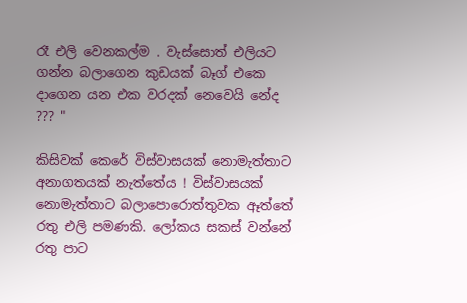රෑ එලි වෙනකල්ම . වැස්සොත් එලියට ගන්න බලාගෙන කුඩයක් බෑග් එකෙ දාගෙන යන එක වරදක් නෙවෙයි නේද ??? "

කිසිවක් කෙරේ විස්වාසයක් නොමැත්තාට අනාගතයක් නැත්තේය ! විස්වාසයක් නොමැත්තාට බලාපොරොත්තුවක ඈත්තේ රතු එලි පමණකි. ලෝකය සකස් වන්නේ රතු පාට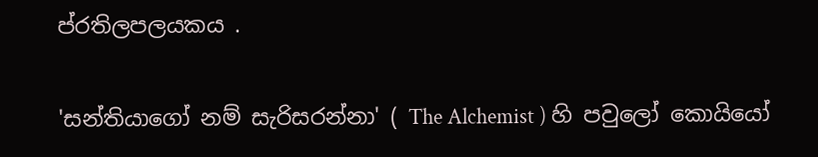ප්රතිලපලයකය .

'සන්තියාගෝ නම් සැරිසරන්නා' ( The Alchemist ) හි පවුලෝ කොයියෝ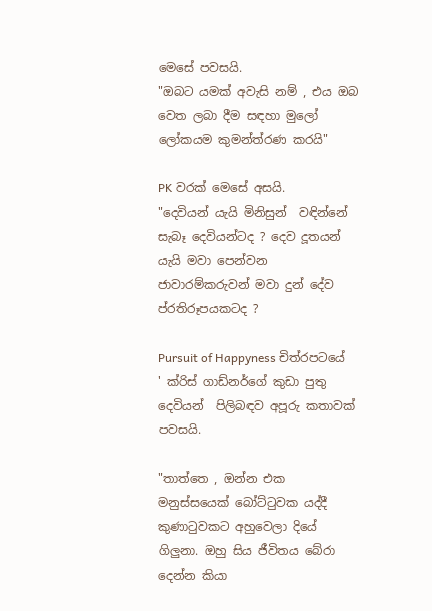මෙසේ පවසයි.
"ඔබට යමක් අවැසි නම් , එය ඔබ වෙත ලබා දීම සඳහා මුලෝ ලෝකයම කුමන්ත්රණ කරයි"

PK වරක් මෙසේ අසයි.
"දෙවියන් යැයි මිනිසුන්  වඳින්නේ සැබෑ දෙවියන්ටද ? දෙව දූතයන් යැයි මවා පෙන්වන ජාවාරම්කරුවන් මවා දුන් දේව ප්රතිරූපයකටද ?

Pursuit of Happyness චිත්රපටයේ ' ක්රිස් ගාඩ්නර්ගේ කුඩා පුතු දෙවියන්  පිලිබඳව අපූරු කතාවක් පවසයි.

"තාත්තෙ , ඔන්න එක මනුස්සයෙක් බෝට්ටුවක යද්දී කුණාටුවකට අහුවෙලා දියේ ගිලුනා. ඔහු සිය ජීවිතය බේරා දෙන්න කියා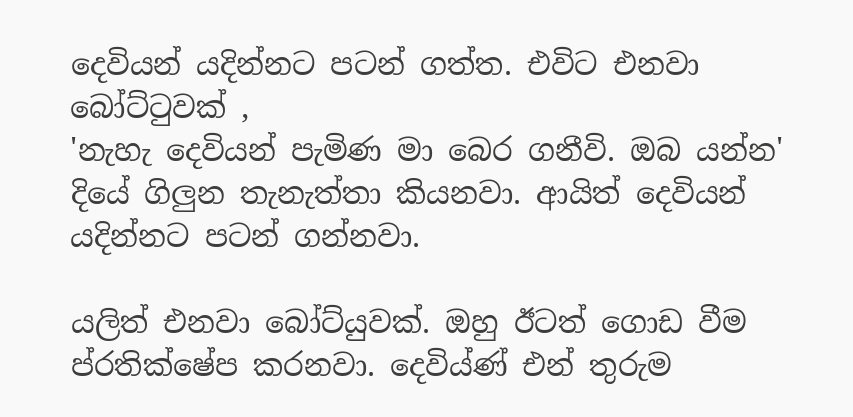දෙවියන් යදින්නට පටන් ගත්ත. එවිට එනවා බෝට්ටුවක් ,
'නැහැ දෙවියන් පැමිණ මා බෙර ගනීවි. ඔබ යන්න' දියේ ගිලුන තැනැත්තා කියනවා. ආයිත් දෙවියන් යදින්නට පටන් ගන්නවා.

යලිත් එනවා බෝට්යුවක්. ඔහු ඊටත් ගොඩ වීම ප්රතික්ෂේප කරනවා. දෙවිය්ණ් එන් තුරුම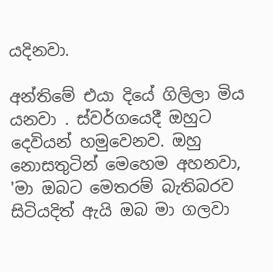යදිනවා.

අන්තිමේ එයා දියේ ගිලිලා මිය යනවා . ස්වර්ගයෙදී ඔහුට දෙවියන් හමුවෙනව. ඔහු නොසතුටින් මෙහෙම අහනවා,
'මා ඔබට මෙතරම් බැතිබරව සිටියදිත් ඇයි ඔබ මා ගලවා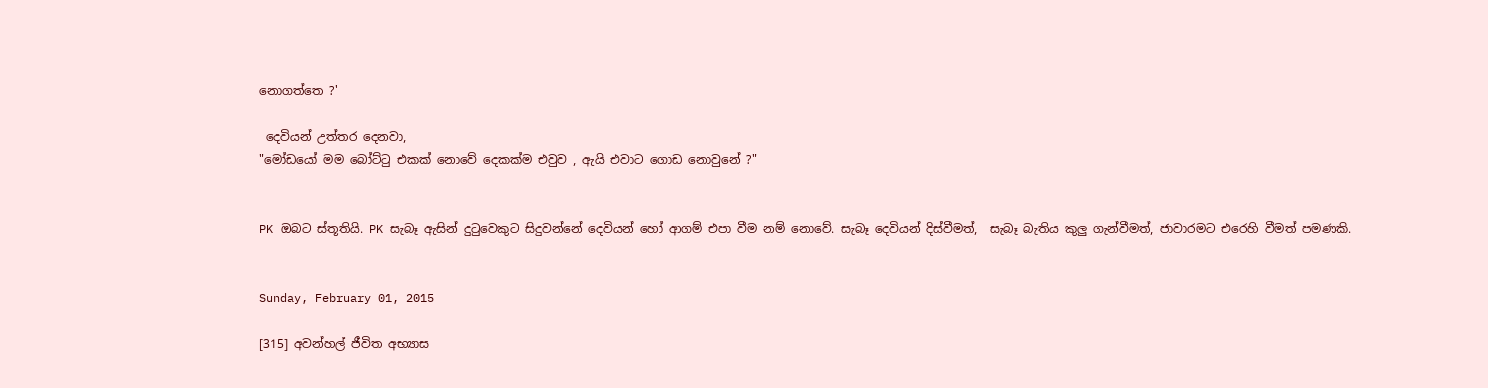නොගත්තෙ ?'

 දෙවියන් උත්තර දෙනවා,
"මෝඩයෝ මම බෝට්ටු එකක් නොවේ දෙකක්ම එවුව , ඇයි එවාට ගොඩ නොවුනේ ?"


PK ඔබට ස්තූතියි. PK සැබෑ ඇසින් දුටුවෙකුට සිදුවන්නේ දෙවියන් හෝ ආගම් එපා වීම නම් නොවේ. සැබෑ දෙවියන් දිස්වීමත්,  සැබෑ බැතිය කුලු ගැන්වීමත්, ජාවාරමට එරෙහි වීමත් පමණකි.


Sunday, February 01, 2015

[315] අවන්හල් ජීවිත අභ්‍යාස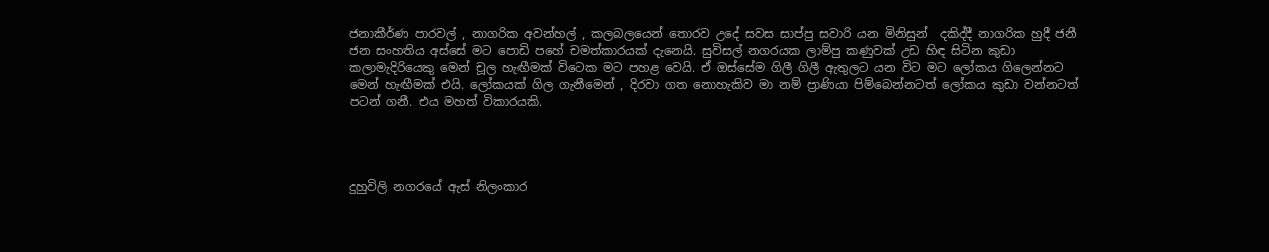ජනාකීර්ණ පාරවල් , නාගරික අවන්හල් , කලබලයෙන් තොරව උදේ සවස සාප්පු සවාරි යන මිනිසුන්  දකිද්දී නාගරික හුදී ජනී ජන සංහතිය අස්සේ මට පොඩි පහේ චමත්කාරයක් දැනෙයි. සුවිසල් නගරයක ලාම්පු කණුවක් උඩ හිඳ සිටින කුඩා කලාමැදිරියෙකු මෙන් චූල හැඟීමක් විටෙක මට පහළ වෙයි. ඒ ඔස්සේම ගිලී ගිලී ඇතුලට යන විට මට ලෝකය ගිලෙන්නට මෙන් හැඟීමක් එයි. ලෝකයක් ගිල ගැනීමෙන් , දිරවා ගත නොහැකිව මා නම් ප්‍රාණියා පිම්බෙන්නටත් ලෝකය කුඩා වන්නටත් පටන් ගනී. එය මහත් විකාරයකි.




දුහුවිලි නගරයේ ඇස් නිලංකාර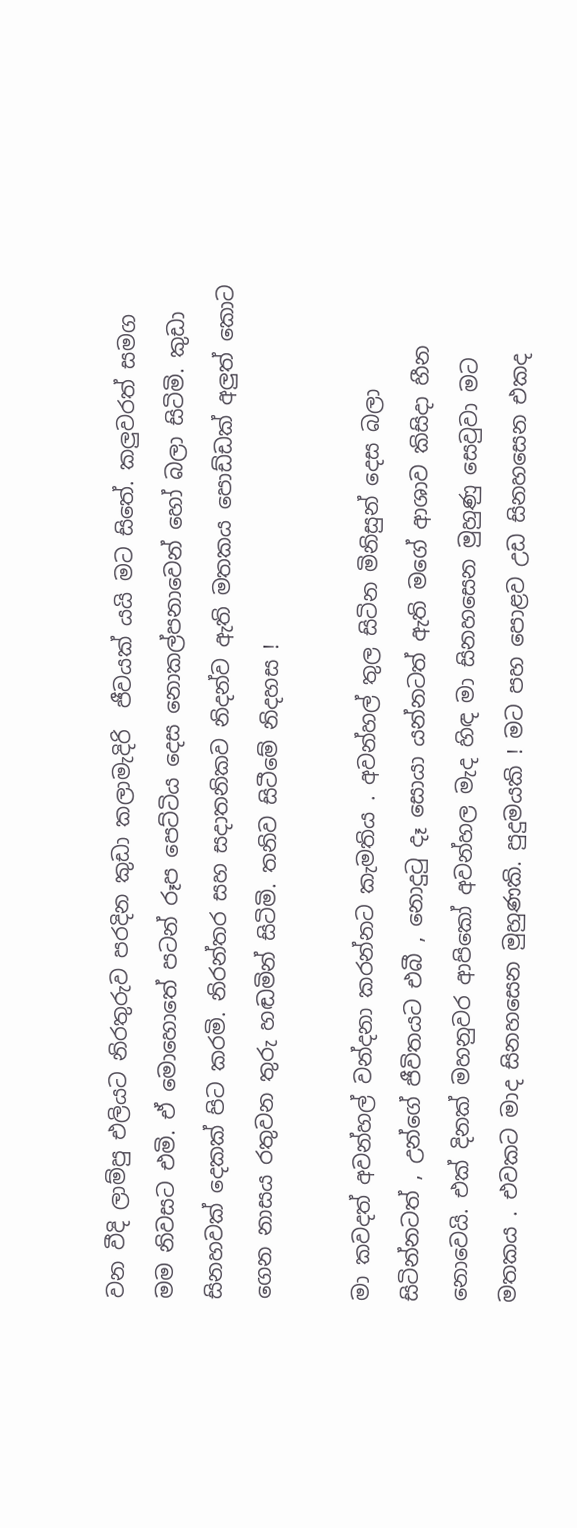වන වීදි ලාම්පු එලියට නිරතුරුව පරදින කුඩා කලාමැදිරි  ජීවයක් යයි මට සිතේ. කලුවරත් සමග මම නිවසට එමි. ඒ මොහොතේ පටන් රූප පෙට්ටිය දෙස නොකල්පනාවෙන් හෝ බලා සිටිමි. කුඩා සිනහවක් දෙකක් පිට කරමි. නිරන්තර සහ සදාතනිකව නිදන්ව ඇති මතකය පොඩ්ඩක් අලුත් කොට ගෙන නාසය රතුවන තුරු හඬමින් සිටිමි. තනිව සිටීමේ නිදහස !

මා කවදත් අවන්හල් වන්දනා කරන්නට කැමතිය . අවන්හල් තුල සිටින මිනිසුන් දෙස බලා සිටින්නටත් , උන්ගේ ජීවිතයට එබී , නොදු‍ටු දෑ සොයා යන්නටත් ඇති මගේ ආශාව කිසිදා හීන නොවෙයි. එක් දිනක් මහනුවර ආපිකෝ අවන්හල මැද හිඳ මා සිනහසෙන මුහුණු සෙවුවා මට මතකය . එවකට මාද සිනහසෙන මුහුණකි. පුදුමයකි ! මට පහ පොළව උඩ සිනහසෙන එකද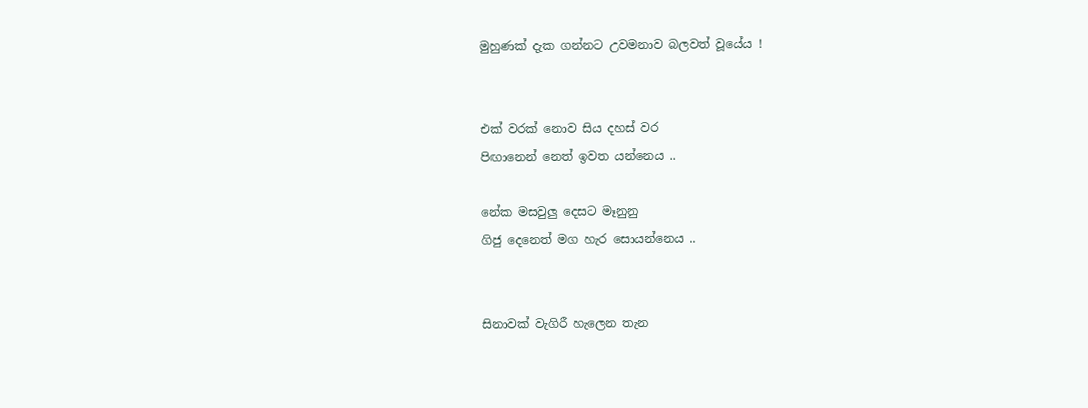මුහුණක් දැක ගන්නට උවමනාව බලවත් වූයේය !


එක් වරක් නොව සිය දහස් වර
පිඟානෙන් නෙත් ඉවත යන්නෙය ..

නේක මසවුලු දෙසට මෑනුනු
ගිජු දෙනෙත් මග හැර සොයන්නෙය ..


සිනාවක් වැගිරී හැලෙන තැන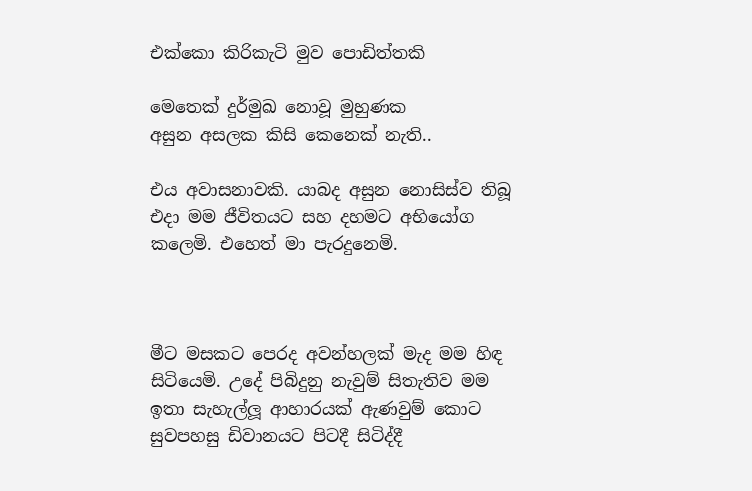එක්කො කිරිකැටි මුව පොඩිත්තකි

මෙතෙක් දුර්මුඛ නොවූ මුහුණක
අසුන අසලක කිසි කෙනෙක් නැති..

එය අවාසනාවකි. යාබද අසුන නොසිස්ව තිබූ එදා මම ජීවිතයට සහ දහමට අභියෝග කලෙමි. එහෙත් මා පැරදුනෙමි.



මීට මසකට පෙරද අවන්හලක් මැද මම හිඳ සිටියෙමි. උදේ පිබිදුනු නැවුම් සිතැතිව මම ඉතා සැහැල්ලූ ආහාරයක් ඇණවුම් කොට සුවපහසු ඩිවානයට පිටදී සිටිද්දී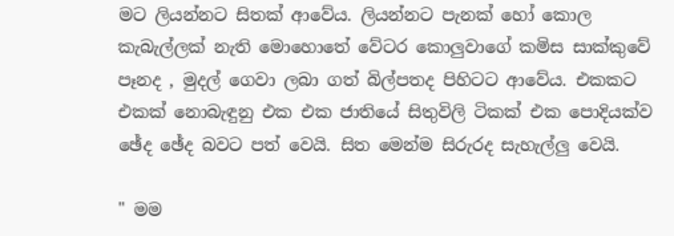මට ලියන්නට සිතක් ආවේය. ලියන්නට පැනක් හෝ කොල කැබැල්ලක් නැති මොහොතේ වේටර කොලුවාගේ කමිස සාක්කුවේ පෑනද , මුදල් ගෙවා ලබා ගත් බිල්පතද පිහිටට ආවේය. එකකට එකක් නොබැඳුනු එක එක ජාතියේ සිතුවිලි ටිකක් එක පොදියක්ව ඡේද ඡේද බවට පත් වෙයි. සිත මෙන්ම සිරුරද සැහැල්ලු වෙයි.

" මම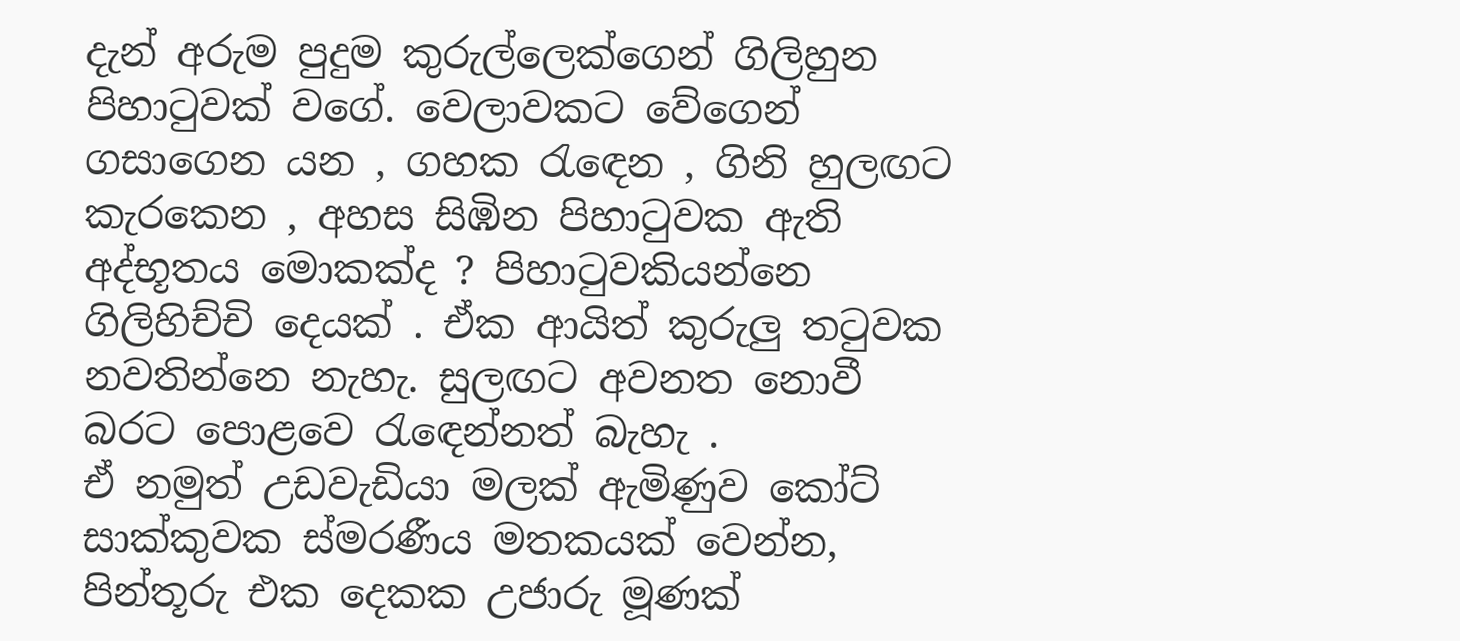දැන් අරුම පුදුම කුරුල්ලෙක්ගෙන් ගිලිහුන පිහා‍ටුවක් වගේ. වෙලාවකට වේගෙන් ගසාගෙන යන , ගහක ‍රැ‍ඳෙන , ගිනි හුලඟට කැරකෙන , අහස සිඹින පිහා‍ටුවක ඇති අද්භූතය මොකක්ද ? පිහා‍ටුවකියන්නෙ ගිලිහිච්චි දෙයක් . ඒක ආයිත් කුරුලු ත‍ටුවක නවතින්නෙ නැහැ. සුලඟට අවනත නොවී බරට පොළවෙ ‍රැ‍ඳෙන්නත් බැහැ .
ඒ නමුත් උඩවැඩියා මලක් ඇමිණුව කෝට් සාක්කුවක ස්මරණීය මතකයක් වෙන්න, පින්තූරු එක දෙකක උජාරු මූණක්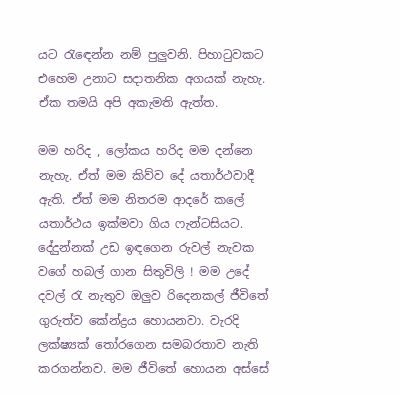යට ‍රැ‍ඳෙන්න නම් පුලුවනි. පිහා‍ටුවකට එහෙම උනාට සදාතනික අගයක් නැහැ. ඒක තමයි අපි අකැමති ඇත්ත.

මම හරිද , ලෝකය හරිද මම දන්නෙ නැහැ. ඒත් මම කිව්ව දේ යතාර්ථවාදී ඇති. ඒත් මම නිතරම ආදරේ කලේ යතාර්ථය ඉක්මවා ගිය ෆැන්ටසියට. දේදුන්නක් උඩ ඉඳගෙන රුවල් නැවක වගේ හබල් ගාන සිතුවිලි ! මම උදේ දවල් ‍රැ නැතුව ඔලුව රිදෙනකල් ජීවිතේ ගුරුත්ව කේන්ද්‍රය හොයනවා. වැරදි ලක්ෂ්‍යක් ‍තෝරගෙන සමබරතාව නැති කරගන්නව. මම ජීවිතේ හොයන අස්සේ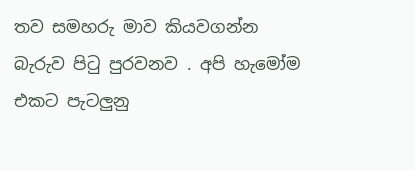තව සමහරු මාව කියවගන්න බැරුව පි‍ටු පුරවනව . අපි හැමෝම එකට පැටලුනු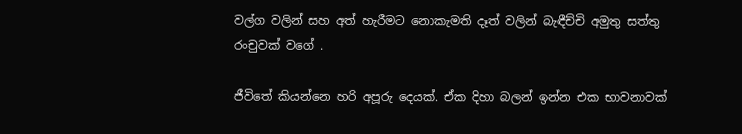වල්ග වලින් සහ අත් හැරීමට නොකැමති දෑත් වලින් බැඳීච්චි අමුතු සත්තු රංචුවක් වගේ .

ජීවිතේ කියන්නෙ හරි අපූරු දෙයක්. ඒක දිහා බලන් ඉන්න එක භාවනාවක්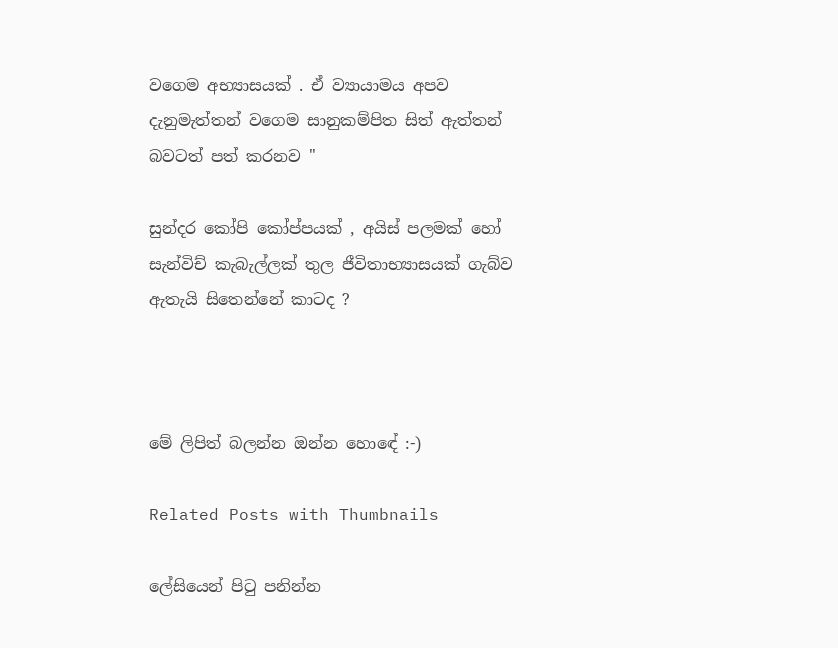වගෙම අභ්‍යාසයක් . ඒ ව්‍යායාමය අපව දැනුමැත්තන් වගෙම සානුකම්පිත සිත් ඇත්තන් බවටත් පත් කරනව "

සුන්දර කෝපි කෝප්පයක් , අයිස් පලමක් හෝ සැන්විච් කැබැල්ලක් තුල ජීවිතාභ්‍යාසයක් ගැබ්ව ඇතැයි සිතෙන්නේ කාටද ?



මේ ලිපිත් බලන්න ඔන්න හොඳේ :-)

Related Posts with Thumbnails

ලේසියෙන් පිටු පනින්න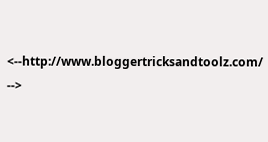<--http://www.bloggertricksandtoolz.com/ -->